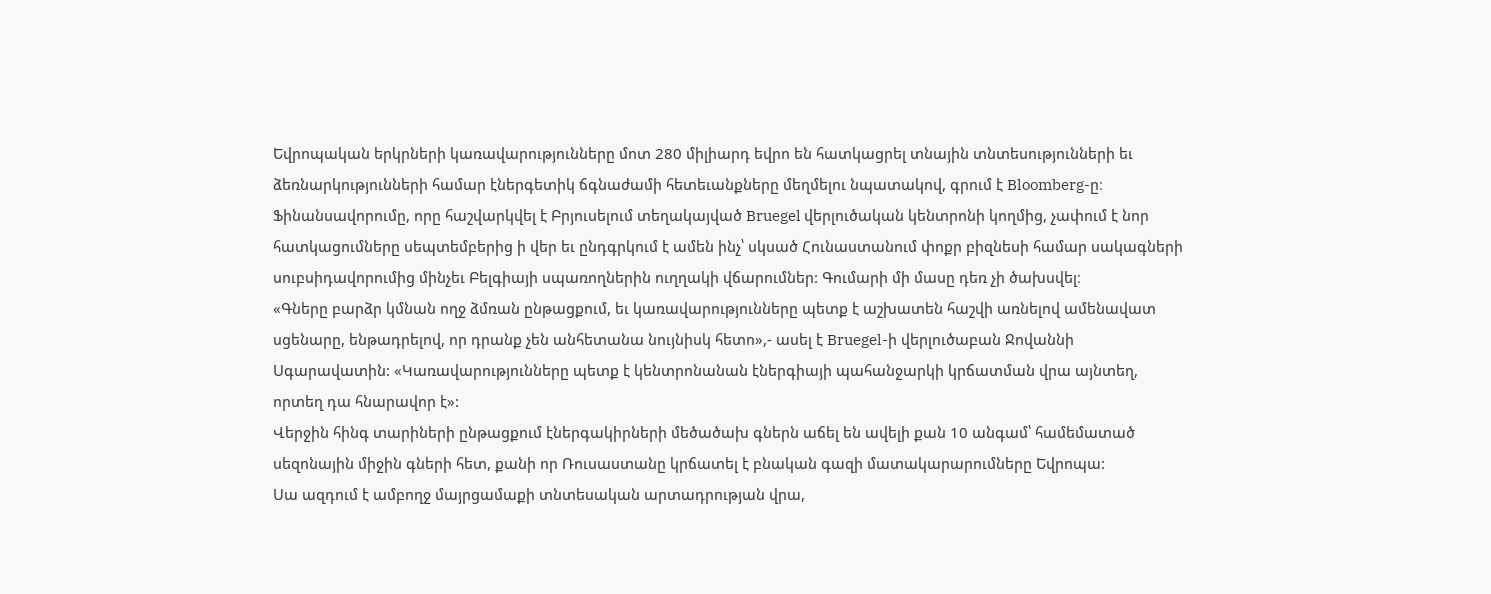Եվրոպական երկրների կառավարությունները մոտ 280 միլիարդ եվրո են հատկացրել տնային տնտեսությունների եւ ձեռնարկությունների համար էներգետիկ ճգնաժամի հետեւանքները մեղմելու նպատակով, գրում է Bloomberg-ը։
Ֆինանսավորումը, որը հաշվարկվել է Բրյուսելում տեղակայված Bruegel վերլուծական կենտրոնի կողմից, չափում է նոր հատկացումները սեպտեմբերից ի վեր եւ ընդգրկում է ամեն ինչ՝ սկսած Հունաստանում փոքր բիզնեսի համար սակագների սուբսիդավորումից մինչեւ Բելգիայի սպառողներին ուղղակի վճարումներ: Գումարի մի մասը դեռ չի ծախսվել։
«Գները բարձր կմնան ողջ ձմռան ընթացքում, եւ կառավարությունները պետք է աշխատեն հաշվի առնելով ամենավատ սցենարը, ենթադրելով, որ դրանք չեն անհետանա նույնիսկ հետո»,- ասել է Bruegel-ի վերլուծաբան Ջովաննի Սգարավատին: «Կառավարությունները պետք է կենտրոնանան էներգիայի պահանջարկի կրճատման վրա այնտեղ, որտեղ դա հնարավոր է»:
Վերջին հինգ տարիների ընթացքում էներգակիրների մեծածախ գներն աճել են ավելի քան 10 անգամ՝ համեմատած սեզոնային միջին գների հետ, քանի որ Ռուսաստանը կրճատել է բնական գազի մատակարարումները Եվրոպա:
Սա ազդում է ամբողջ մայրցամաքի տնտեսական արտադրության վրա,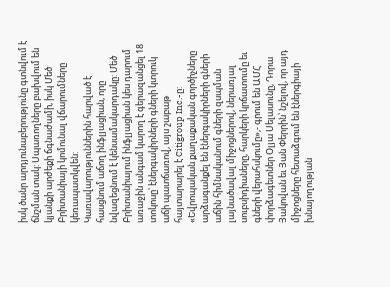իսկ ծանր արդյունաբերությունը գտնվում է ճնշման տակ: Սպառողները բախվում են կյանքի արժեքի ճգնաժամի, իսկ Մեծ Բրիտանիայի կոմունալ վճարումները կեռապատկվեն:
Կառավարություններին հարված է հասցնում աճող ինֆլյացիան, որը նվազեցնում է կենսամակարդակը: Մեծ Բրիտանիայում ինֆլյացիան կես դարում առաջին անգամ կարող է գերազանցել 18 տոկոսը՝ էներգակիրների գների կտրուկ աճի պատճառով, այս շաբաթ հայտարարել է Citigroup Inc.-ը:
«Եվրոպական քաղաքական գործիչները արձագանքել են էներգակիրների գների աճին հիմնականում գների զսպման լայնածավալ միջոցներով, ներառյալ սուբսիդիաները, հարկերի կրճատումը եւ գների վերահսկումը»,- գրում են ԱՄՀ փորձագետներ Օլյա Սելասունը, Դորա Յակովան եւ Յան Փերրին՝ նշելով, որ այդ միջոցները հետաձգում են էներգիայի խնայողության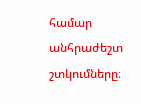համար անհրաժեշտ շտկումները։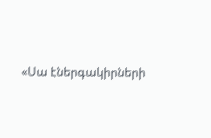«Սա էներգակիրների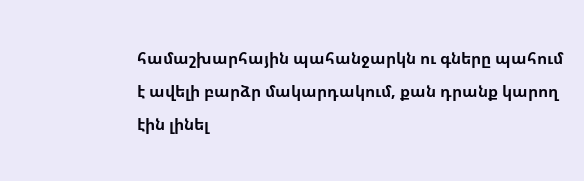համաշխարհային պահանջարկն ու գները պահում է ավելի բարձր մակարդակում, քան դրանք կարող էին լինել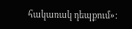հակառակ դեպքում»: